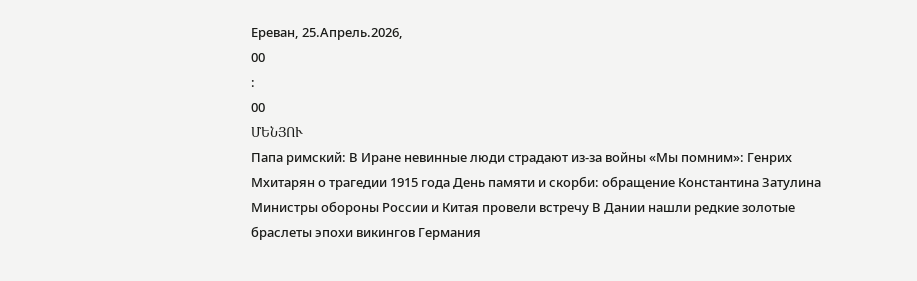Ереван, 25.Апрель.2026,
00
:
00
ՄԵՆՅՈՒ
Папа римский: В Иране невинные люди страдают из-за войны «Мы помним»: Генрих Мхитарян о трагедии 1915 года День памяти и скорби: обращение Константина Затулина Министры обороны России и Китая провели встречу В Дании нашли редкие золотые браслеты эпохи викингов Германия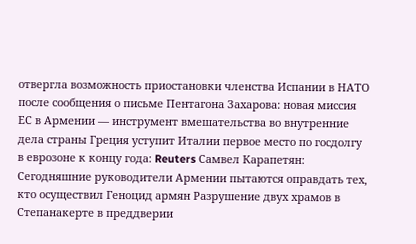отвергла возможность приостановки членства Испании в НАТО после сообщения о письме Пентагона Захарова: новая миссия ЕС в Армении — инструмент вмешательства во внутренние дела страны Греция уступит Италии первое место по госдолгу в еврозоне к концу года: Reuters Самвел Карапетян: Сегодняшние руководители Армении пытаются оправдать тех, кто осуществил Геноцид армян Разрушение двух храмов в Степанакерте в преддверии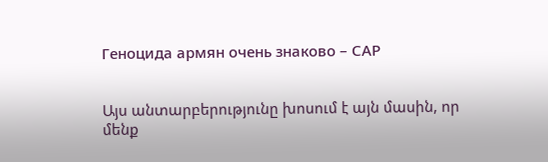Геноцида армян очень знаково – САР


Այս անտարբերությունը խոսում է այն մասին, որ մենք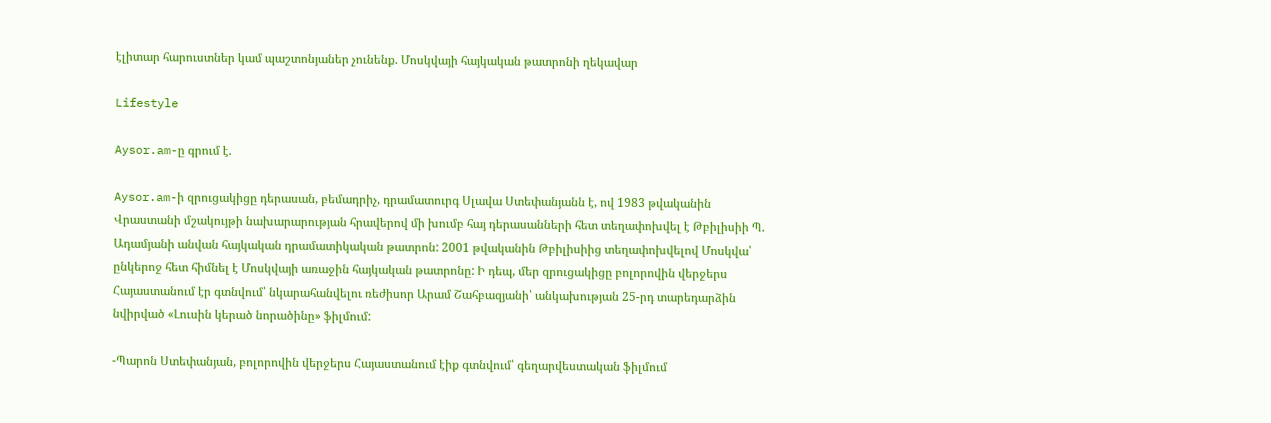էլիտար հարուստներ կամ պաշտոնյաներ չունենք. Մոսկվայի հայկական թատրոնի ղեկավար

Lifestyle

Aysor.am-ը գրում է.

Aysor.am-ի զրուցակիցը դերասան, բեմադրիչ, դրամատուրգ Սլավա Ստեփանյանն է, ով 1983 թվականին Վրաստանի մշակույթի նախարարության հրավերով մի խումբ հայ դերասանների հետ տեղափոխվել է Թբիլիսիի Պ. Ադամյանի անվան հայկական դրամատիկական թատրոն: 2001 թվականին Թբիլիսիից տեղափոխվելով Մոսկվա՝ ընկերոջ հետ հիմնել է Մոսկվայի առաջին հայկական թատրոնը: Ի դեպ, մեր զրուցակիցը բոլորովին վերջերս Հայաստանում էր գտնվում՝ նկարահանվելու ռեժիսոր Արամ Շահբազյանի՝ անկախության 25-րդ տարեդարձին նվիրված «Լուսին կերած նորածինը» ֆիլմում:

-Պարոն Ստեփանյան, բոլորովին վերջերս Հայաստանում էիք գտնվում՝ գեղարվեստական ֆիլմում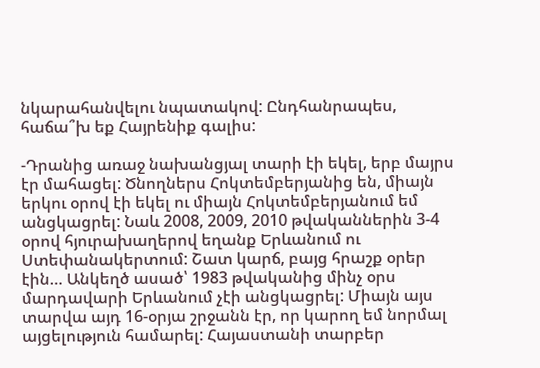նկարահանվելու նպատակով: Ընդհանրապես, հաճա՞խ եք Հայրենիք գալիս:

-Դրանից առաջ նախանցյալ տարի էի եկել, երբ մայրս էր մահացել: Ծնողներս Հոկտեմբերյանից են, միայն երկու օրով էի եկել ու միայն Հոկտեմբերյանում եմ անցկացրել: Նաև 2008, 2009, 2010 թվականներին 3-4 օրով հյուրախաղերով եղանք Երևանում ու Ստեփանակերտում: Շատ կարճ, բայց հրաշք օրեր էին… Անկեղծ ասած՝ 1983 թվականից մինչ օրս մարդավարի Երևանում չէի անցկացրել: Միայն այս տարվա այդ 16-օրյա շրջանն էր, որ կարող եմ նորմալ այցելություն համարել: Հայաստանի տարբեր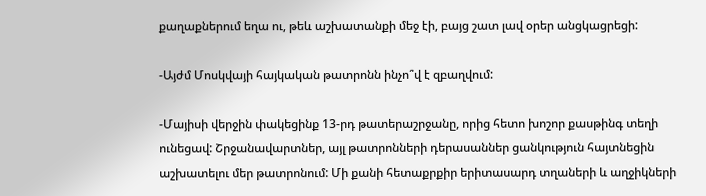քաղաքներում եղա ու, թեև աշխատանքի մեջ էի, բայց շատ լավ օրեր անցկացրեցի:

-Այժմ Մոսկվայի հայկական թատրոնն ինչո՞վ է զբաղվում:

-Մայիսի վերջին փակեցինք 13-րդ թատերաշրջանը, որից հետո խոշոր քասթինգ տեղի ունեցավ: Շրջանավարտներ, այլ թատրոնների դերասաններ ցանկություն հայտնեցին աշխատելու մեր թատրոնում: Մի քանի հետաքրքիր երիտասարդ տղաների և աղջիկների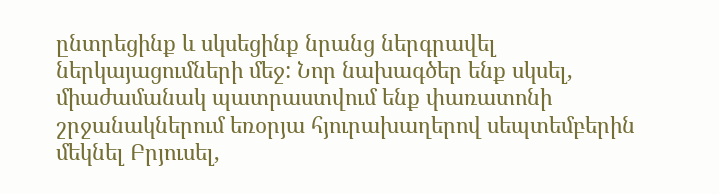ընտրեցինք և սկսեցինք նրանց ներգրավել ներկայացումների մեջ: Նոր նախագծեր ենք սկսել, միաժամանակ պատրաստվում ենք փառատոնի շրջանակներում եռօրյա հյուրախաղերով սեպտեմբերին մեկնել Բրյուսել,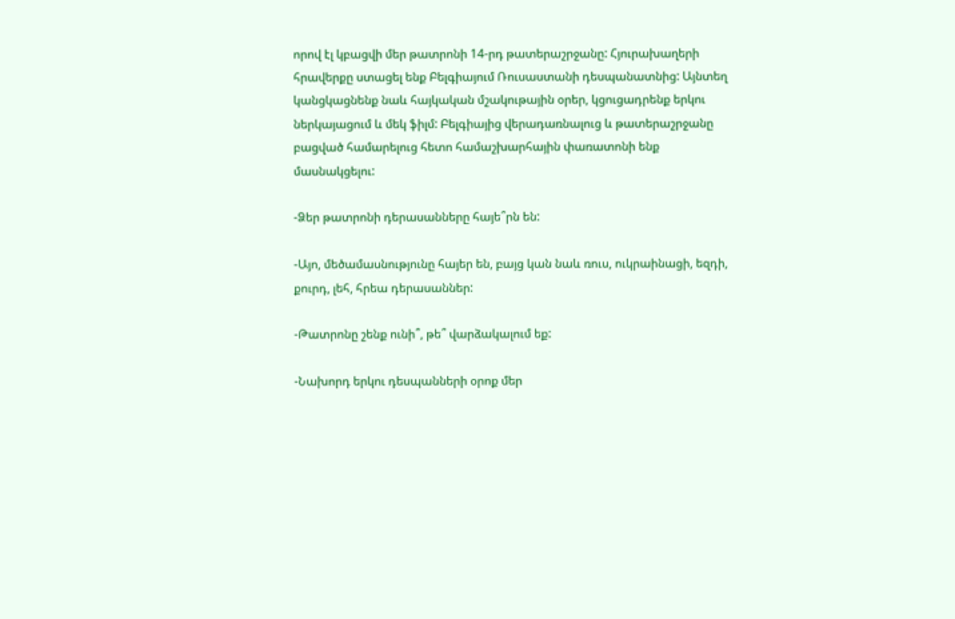որով էլ կբացվի մեր թատրոնի 14-րդ թատերաշրջանը: Հյուրախաղերի հրավերքը ստացել ենք Բելգիայում Ռուսաստանի դեսպանատնից: Այնտեղ կանցկացնենք նաև հայկական մշակութային օրեր, կցուցադրենք երկու ներկայացում և մեկ ֆիլմ: Բելգիայից վերադառնալուց և թատերաշրջանը բացված համարելուց հետո համաշխարհային փառատոնի ենք մասնակցելու:

-Ձեր թատրոնի դերասանները հայե՞րն են:

-Այո, մեծամասնությունը հայեր են, բայց կան նաև ռուս, ուկրաինացի, եզդի, քուրդ, լեհ, հրեա դերասաններ:

-Թատրոնը շենք ունի՞, թե՞ վարձակալում եք:

-Նախորդ երկու դեսպանների օրոք մեր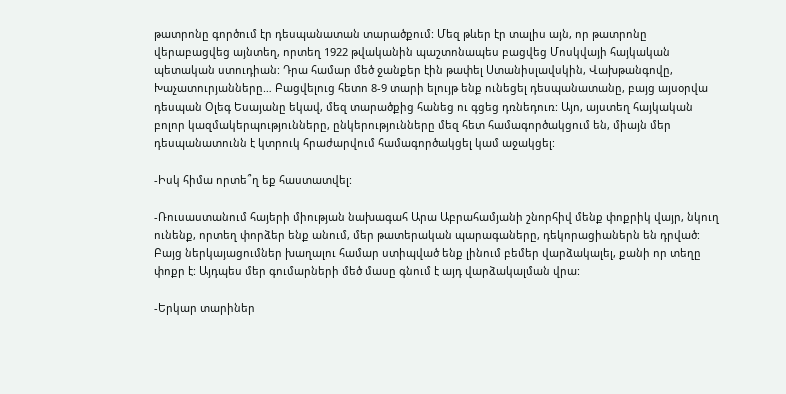թատրոնը գործում էր դեսպանատան տարածքում: Մեզ թևեր էր տալիս այն, որ թատրոնը վերաբացվեց այնտեղ, որտեղ 1922 թվականին պաշտոնապես բացվեց Մոսկվայի հայկական պետական ստուդիան: Դրա համար մեծ ջանքեր էին թափել Ստանիսլավսկին, Վախթանգովը, Խաչատուրյանները… Բացվելուց հետո 8-9 տարի ելույթ ենք ունեցել դեսպանատանը, բայց այսօրվա դեսպան Օլեգ Եսայանը եկավ, մեզ տարածքից հանեց ու գցեց դռնեդուռ: Այո, այստեղ հայկական բոլոր կազմակերպությունները, ընկերությունները մեզ հետ համագործակցում են, միայն մեր դեսպանատունն է կտրուկ հրաժարվում համագործակցել կամ աջակցել:

-Իսկ հիմա որտե՞ղ եք հաստատվել:

-Ռուսաստանում հայերի միության նախագահ Արա Աբրահամյանի շնորհիվ մենք փոքրիկ վայր, նկուղ ունենք, որտեղ փորձեր ենք անում, մեր թատերական պարագաները, դեկորացիաներն են դրված: Բայց ներկայացումներ խաղալու համար ստիպված ենք լինում բեմեր վարձակալել, քանի որ տեղը փոքր է: Այդպես մեր գումարների մեծ մասը գնում է այդ վարձակալման վրա:

-Երկար տարիներ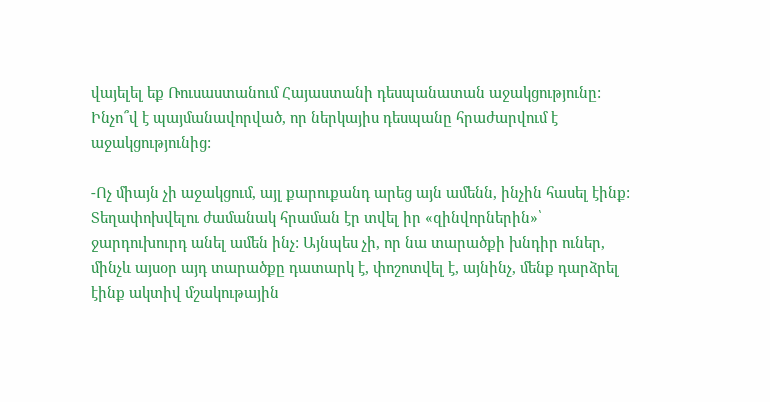վայելել եք Ռուսաստանում Հայաստանի դեսպանատան աջակցությունը: Ինչո՞վ է պայմանավորված, որ ներկայիս դեսպանը հրաժարվում է աջակցությունից:

-Ոչ միայն չի աջակցում, այլ քարուքանդ արեց այն ամենն, ինչին հասել էինք: Տեղափոխվելու ժամանակ հրաման էր տվել իր «զինվորներին»՝ ջարդուխուրդ անել ամեն ինչ: Այնպես չի, որ նա տարածքի խնդիր ուներ, մինչև այսօր այդ տարածքը դատարկ է, փոշոտվել է, այնինչ, մենք դարձրել էինք ակտիվ մշակութային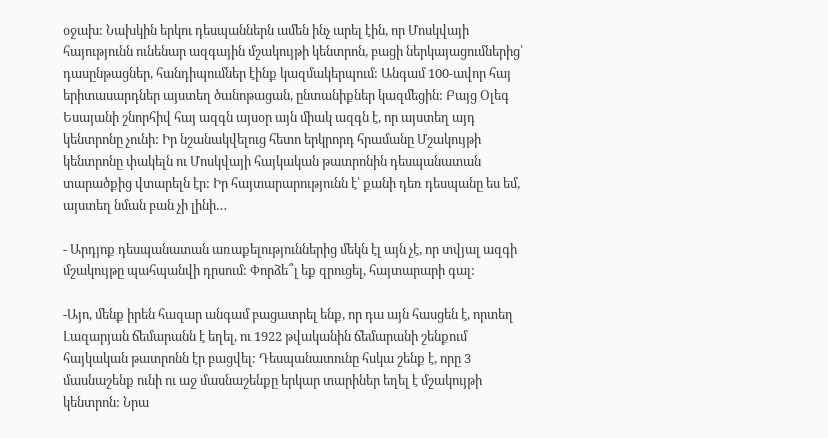օջախ: Նախկին երկու դեսպաններն ամեն ինչ արել էին, որ Մոսկվայի հայությունն ունենար ազգային մշակույթի կենտրոն, բացի ներկայացումներից՝ դասընթացներ, հանդիպումներ էինք կազմակերպում: Անգամ 100-ավոր հայ երիտասարդներ այստեղ ծանոթացան, ընտանիքներ կազմեցին: Բայց Օլեգ Եսայանի շնորհիվ հայ ազգն այսօր այն միակ ազգն է, որ այստեղ այդ կենտրոնը չունի: Իր նշանակվելուց հետո երկրորդ հրամանը Մշակույթի կենտրոնը փակելն ու Մոսկվայի հայկական թատրոնին դեսպանատան տարածքից վտարելն էր: Իր հայտարարությունն է՝ քանի դեռ դեսպանը ես եմ, այստեղ նման բան չի լինի…

- Արդյոք դեսպանատան առաքելություններից մեկն էլ այն չէ, որ տվյալ ազգի մշակույթը պահպանվի դրսում: Փորձե՞լ եք զրուցել, հայտարարի գալ:

-Այո, մենք իրեն հազար անգամ բացատրել ենք, որ դա այն հասցեն է, որտեղ Լազարյան ճեմարանն է եղել, ու 1922 թվականին ճեմարանի շենքում հայկական թատրոնն էր բացվել: Դեսպանատունը հսկա շենք է, որը 3 մասնաշենք ունի ու աջ մասնաշենքը երկար տարիներ եղել է մշակույթի կենտրոն: Նրա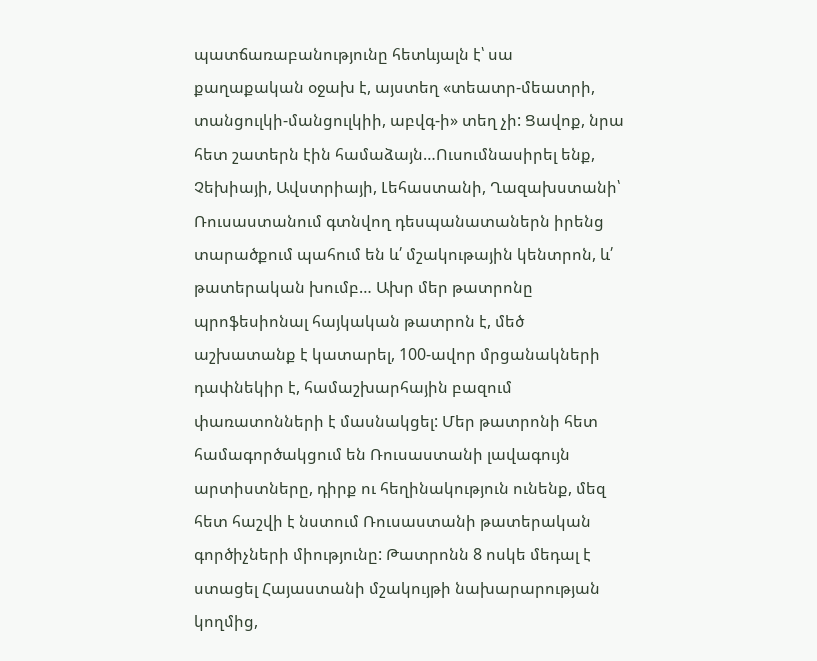պատճառաբանությունը հետևյալն է՝ սա քաղաքական օջախ է, այստեղ «տեատր-մեատրի, տանցուլկի-մանցուլկիի, աբվգ-ի» տեղ չի: Ցավոք, նրա հետ շատերն էին համաձայն…Ուսումնասիրել ենք, Չեխիայի, Ավստրիայի, Լեհաստանի, Ղազախստանի՝ Ռուսաստանում գտնվող դեսպանատաներն իրենց տարածքում պահում են և՛ մշակութային կենտրոն, և՛ թատերական խումբ… Ախր մեր թատրոնը պրոֆեսիոնալ հայկական թատրոն է, մեծ աշխատանք է կատարել, 100-ավոր մրցանակների դափնեկիր է, համաշխարհային բազում փառատոնների է մասնակցել: Մեր թատրոնի հետ համագործակցում են Ռուսաստանի լավագույն արտիստները, դիրք ու հեղինակություն ունենք, մեզ հետ հաշվի է նստում Ռուսաստանի թատերական գործիչների միությունը: Թատրոնն 8 ոսկե մեդալ է ստացել Հայաստանի մշակույթի նախարարության կողմից,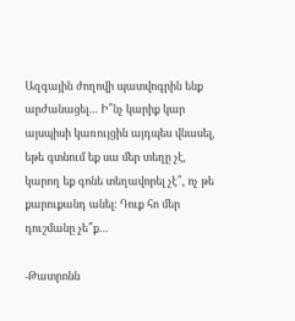Ազգային ժողովի պատվոգրին ենք արժանացել... Ի՞նչ կարիք կար այսպիսի կառույցին այդպես վնասել, եթե գտնում եք սա մեր տեղը չէ, կարող եք գոնե տեղավորել չէ՞, ոչ թե քարուքանդ անել: Դուք հո մեր դուշմանը չե՞ք…

-Թատրոնն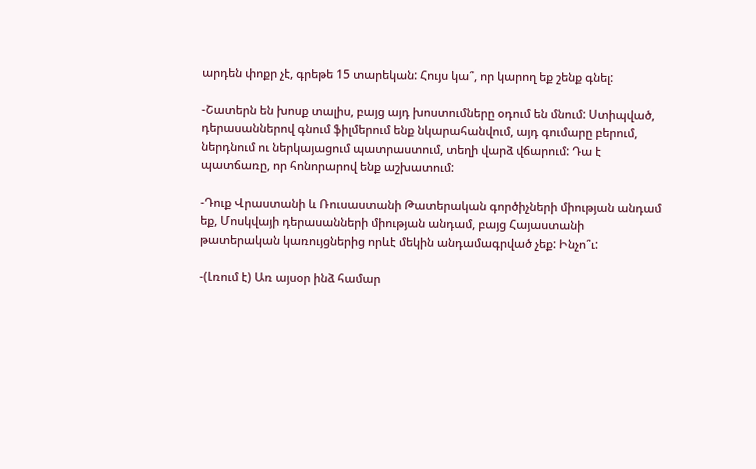արդեն փոքր չէ, գրեթե 15 տարեկան: Հույս կա՞, որ կարող եք շենք գնել:

-Շատերն են խոսք տալիս, բայց այդ խոստումները օդում են մնում: Ստիպված, դերասաններով գնում ֆիլմերում ենք նկարահանվում, այդ գումարը բերում, ներդնում ու ներկայացում պատրաստում, տեղի վարձ վճարում: Դա է պատճառը, որ հոնորարով ենք աշխատում:

-Դուք Վրաստանի և Ռուսաստանի Թատերական գործիչների միության անդամ եք, Մոսկվայի դերասանների միության անդամ, բայց Հայաստանի թատերական կառույցներից որևէ մեկին անդամագրված չեք: Ինչո՞ւ:

-(Լռում է) Առ այսօր ինձ համար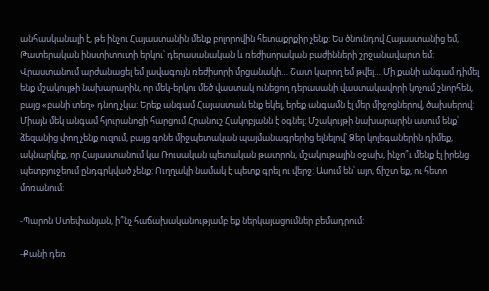անհասկանալի է, թե ինչու Հայաստանին մենք բոլորովին հետաքրքիր չենք: Ես ծնունդով Հայաստանից եմ, Թատերական ինստիտուտի երկու՝ դերասանական և ռեժիսորական բաժինների շրջանավարտ եմ: Վրաստանում արժանացել եմ լավագույն ռեժիսորի մրցանակի… Շատ կարող եմ թվել… Մի քանի անգամ դիմել ենք մշակույթի նախարարին, որ մեկ-երկու մեծ վաստակ ունեցող դերասանի վաստակավորի կոչում շնորհեն, բայց «բանի տեղ» դնող չկա: Երեք անգամ Հայաստան ենք եկել, երեք անգամն էլ մեր միջոցներով, ծախսերով: Միայն մեկ անգամ հյուրանոցի հարցում Հրանուշ Հակոբյանն է օգնել: Մշակույթի նախարարին ասում ենք՝ ձեզանից փող չենք ուզում, բայց գոնե միջպետական պայմանագրերից ելնելով՝ Ձեր կոլեգաներին դիմեք, ակնարկեք, որ Հայաստանում կա Ռուսական պետական թատրոն, մշակութային օջախ, ինչո՞ւ մենք էլ իրենց պետբյուջեում ընդգրկված չենք: Ուղղակի նամակ է պետք գրել ու վերջ: Ասում են՝ այո, ճիշտ եք, ու հետո մոռանում:

-Պարոն Ստեփանյան, ի՞նչ հաճախականությամբ եք ներկայացումներ բեմադրում:

-Քանի դեռ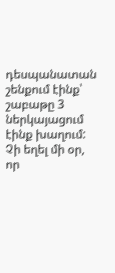դեսպանատան շենքում էինք՝ շաբաթը 3 ներկայացում էինք խաղում: Չի եղել մի օր, որ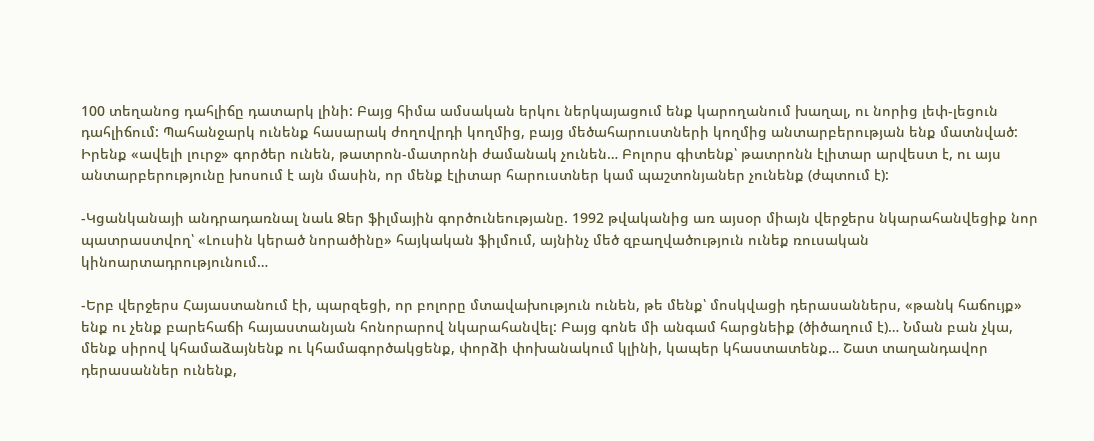100 տեղանոց դահլիճը դատարկ լինի: Բայց հիմա ամսական երկու ներկայացում ենք կարողանում խաղալ, ու նորից լեփ-լեցուն դահլիճում: Պահանջարկ ունենք հասարակ ժողովրդի կողմից, բայց մեծահարուստների կողմից անտարբերության ենք մատնված: Իրենք «ավելի լուրջ» գործեր ունեն, թատրոն-մատրոնի ժամանակ չունեն… Բոլորս գիտենք՝ թատրոնն էլիտար արվեստ է, ու այս անտարբերությունը խոսում է այն մասին, որ մենք էլիտար հարուստներ կամ պաշտոնյաներ չունենք (ժպտում է):

-Կցանկանայի անդրադառնալ նաև Ձեր ֆիլմային գործունեությանը. 1992 թվականից առ այսօր միայն վերջերս նկարահանվեցիք նոր պատրաստվող՝ «Լուսին կերած նորածինը» հայկական ֆիլմում, այնինչ մեծ զբաղվածություն ունեք ռուսական կինոարտադրությունում…

-Երբ վերջերս Հայաստանում էի, պարզեցի, որ բոլորը մտավախություն ունեն, թե մենք՝ մոսկվացի դերասաններս, «թանկ հաճույք» ենք ու չենք բարեհաճի հայաստանյան հոնորարով նկարահանվել: Բայց գոնե մի անգամ հարցնեիք (ծիծաղում է)… Նման բան չկա, մենք սիրով կհամաձայնենք ու կհամագործակցենք, փորձի փոխանակում կլինի, կապեր կհաստատենք… Շատ տաղանդավոր դերասաններ ունենք,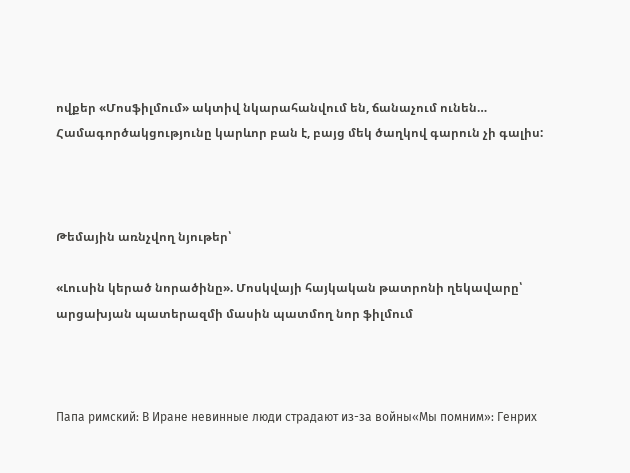ովքեր «Մոսֆիլմում» ակտիվ նկարահանվում են, ճանաչում ունեն… Համագործակցությունը կարևոր բան է, բայց մեկ ծաղկով գարուն չի գալիս:



Թեմային առնչվող նյութեր՝

«Լուսին կերած նորածինը». Մոսկվայի հայկական թատրոնի ղեկավարը՝ արցախյան պատերազմի մասին պատմող նոր ֆիլմում



Папа римский: В Иране невинные люди страдают из-за войны«Мы помним»: Генрих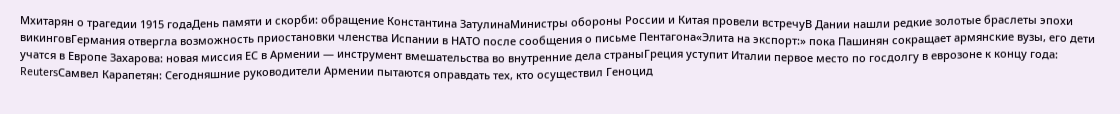Мхитарян о трагедии 1915 годаДень памяти и скорби: обращение Константина ЗатулинаМинистры обороны России и Китая провели встречуВ Дании нашли редкие золотые браслеты эпохи викинговГермания отвергла возможность приостановки членства Испании в НАТО после сообщения о письме Пентагона«Элита на экспорт:» пока Пашинян сокращает армянские вузы, его дети учатся в Европе Захарова: новая миссия ЕС в Армении — инструмент вмешательства во внутренние дела страныГреция уступит Италии первое место по госдолгу в еврозоне к концу года: ReutersСамвел Карапетян: Сегодняшние руководители Армении пытаются оправдать тех, кто осуществил Геноцид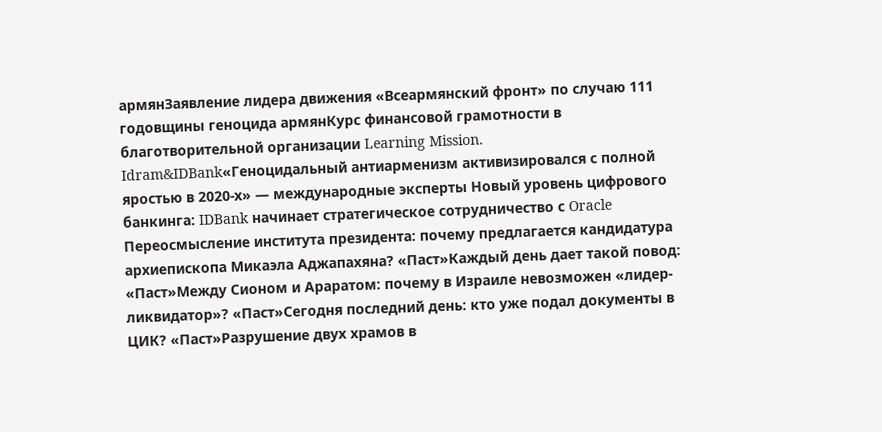армянЗаявление лидера движения «Всеармянский фронт» по случаю 111 годовщины геноцида армянКурс финансовой грамотности в благотворительной организации Learning Mission. Idram&IDBank«Геноцидальный антиарменизм активизировался с полной яростью в 2020-х» — международные эксперты Новый уровень цифрового банкинга: IDBank начинает стратегическое сотрудничество с Oracle Переосмысление института президента: почему предлагается кандидатура архиепископа Микаэла Аджапахяна? «Паст»Каждый день дает такой повод: «Паст»Между Сионом и Араратом: почему в Израиле невозможен «лидер-ликвидатор»? «Паст»Сегодня последний день: кто уже подал документы в ЦИК? «Паст»Разрушение двух храмов в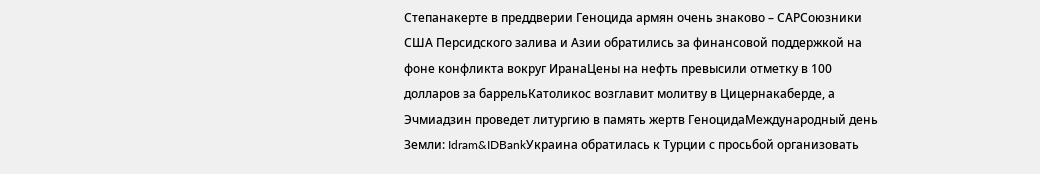Степанакерте в преддверии Геноцида армян очень знаково – САРСоюзники США Персидского залива и Азии обратились за финансовой поддержкой на фоне конфликта вокруг ИранаЦены на нефть превысили отметку в 100 долларов за баррельКатоликос возглавит молитву в Цицернакаберде, а Эчмиадзин проведет литургию в память жертв ГеноцидаМеждународный день Земли: Idram&IDBankУкраина обратилась к Турции с просьбой организовать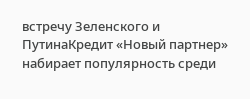встречу Зеленского и ПутинаКредит «Новый партнер» набирает популярность среди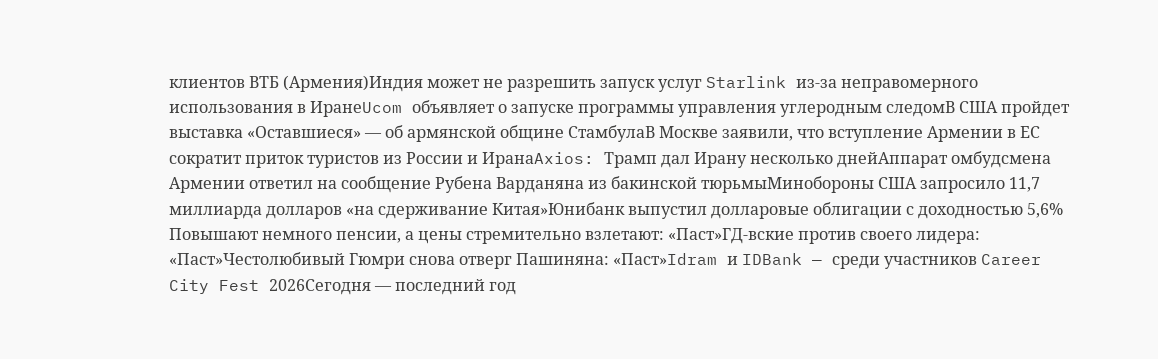клиентов ВТБ (Армения)Индия может не разрешить запуск услуг Starlink из-за неправомерного использования в ИранеUcom объявляет о запуске программы управления углеродным следомВ США пройдет выставка «Оставшиеся» — об армянской общине СтамбулаВ Москве заявили, что вступление Армении в ЕС сократит приток туристов из России и ИранаAxios: Трамп дал Ирану несколько днейАппарат омбудсмена Армении ответил на сообщение Рубена Варданяна из бакинской тюрьмыМинобороны США запросило 11,7 миллиарда долларов «на сдерживание Китая»Юнибанк выпустил долларовые облигации с доходностью 5,6% Повышают немного пенсии, а цены стремительно взлетают: «Паст»ГД-вские против своего лидера: «Паст»Честолюбивый Гюмри снова отверг Пашиняна: «Паст»Idram и IDBank — среди участников Career City Fest 2026Сегодня — последний год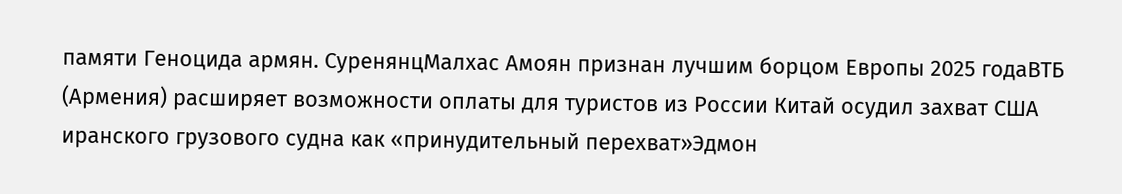памяти Геноцида армян. СуренянцМалхас Амоян признан лучшим борцом Европы 2025 годаВТБ (Армения) расширяет возможности оплаты для туристов из России Китай осудил захват США иранского грузового судна как «принудительный перехват»Эдмон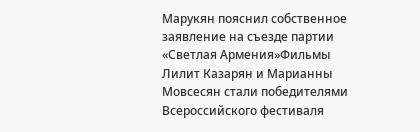Марукян пояснил собственное заявление на съезде партии «Светлая Армения»Фильмы Лилит Казарян и Марианны Мовсесян стали победителями Всероссийского фестиваля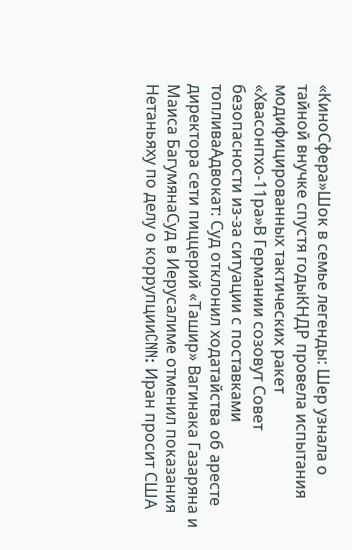«КиноСфера»Шок в семье легенды: Шер узнала о тайной внучке спустя годыКНДР провела испытания модифицированных тактических ракет «Хвасонпхо-11ра»В Германии созовут Совет безопасности из-за ситуации с поставками топливаАдвокат: Суд отклонил ходатайства об аресте директора сети пиццерий «Ташир» Вагинака Газаряна и Маиса БагумянаСуд в Иерусалиме отменил показания Нетаньяху по делу о коррупцииCNN: Иран просит США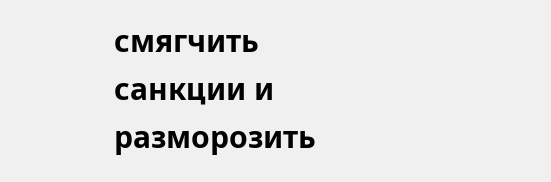смягчить санкции и разморозить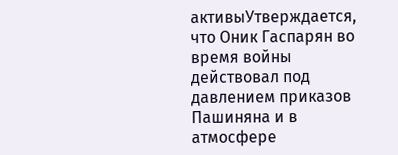активыУтверждается, что Оник Гаспарян во время войны действовал под давлением приказов Пашиняна и в атмосфере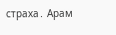страха․ Арам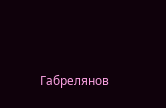Габрелянов